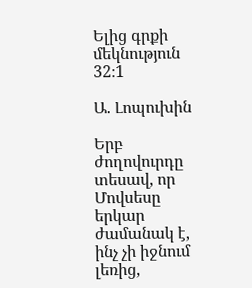Ելից գրքի մեկնություն 32։1

Ա. Լոպուխին

Երբ ժողովուրդը տեսավ, որ Մովսեսը երկար ժամանակ է, ինչ չի իջնում լեռից,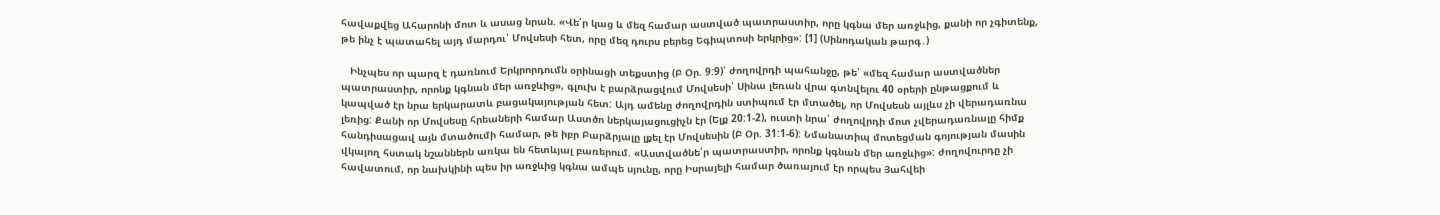հավաքվեց Ահարոնի մոտ և ասաց նրան. «Վե՛ր կաց և մեզ համար աստված պատրաստիր, որը կգնա մեր առջևից, քանի որ չգիտենք, թե ինչ է պատահել այդ մարդու՝ Մովսեսի հետ, որը մեզ դուրս բերեց Եգիպտոսի երկրից»: [1] (Սինոդական թարգ․)

   Ինչպես որ պարզ է դառնում Երկրորդումն օրինացի տեքստից (Բ Օր. 9:9)՝ ժողովրդի պահանջը, թե՝ «մեզ համար աստվածներ պատրաստիր, որոնք կգնան մեր առջևից», գլուխ է բարձրացվում Մովսեսի՝ Սինա լեռան վրա գտնվելու 40 օրերի ընթացքում և կապված էր նրա երկարատև բացակայության հետ: Այդ ամենը ժողովրդին ստիպում էր մտածել, որ Մովսեսն այլևս չի վերադառնա լեռից: Քանի որ Մովսեսը հրեաների համար Աստծո ներկայացուցիչն էր (Ելք 20:1-2), ուստի նրա՝ ժողովրդի մոտ չվերադառնալը հիմք հանդիսացավ այն մտածումի համար, թե իբր Բարձրյալը լքել էր Մովսեսին (Բ Օր. 31:1-6): Նմանատիպ մոտեցման գոյության մասին վկայող հստակ նշաններն առկա են հետևյալ բառերում. «Աստվածնե՛ր պատրաստիր, որոնք կգնան մեր առջևից»: ժողովուրդը չի հավատում, որ նախկինի պես իր առջևից կգնա ամպե սյունը, որը Իսրայելի համար ծառայում էր որպես Յահվեի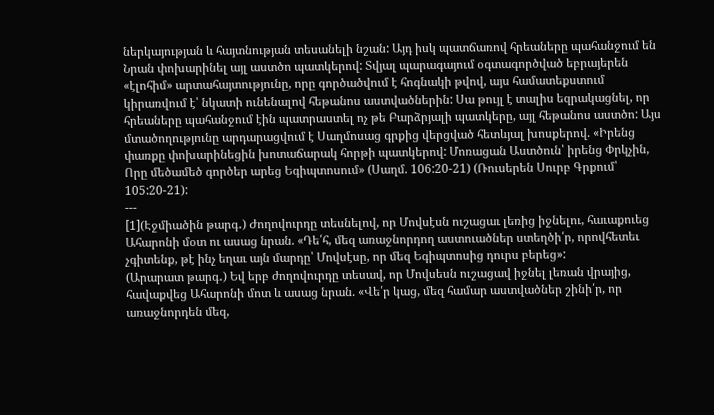ներկայության և հայտնության տեսանելի նշան: Այդ իսկ պատճառով հրեաները պահանջում են Նրան փոխարինել այլ աստծո պատկերով: Տվյալ պարագայում օգտագործված եբրայերեն «էլոհիմ» արտահայտությունը, որը գործածվում է հոգնակի թվով, այս համատեքստում կիրառվում է՝ նկատի ունենալով հեթանոս աստվածներին: Սա թույլ է տալիս եզրակացնել, որ հրեաները պահանջում էին պատրաստել ոչ թե Բարձրյալի պատկերը, այլ հեթանոս աստծո: Այս մտածողությունը արդարացվում է Սաղմոսաց գրքից վերցված հետևյալ խոսքերով. «Իրենց փառքը փոխարինեցին խոտաճարակ հորթի պատկերով: Մոռացան Աստծուն՝ իրենց Փրկչին, Որը մեծամեծ գործեր արեց Եգիպտոսում» (Սաղմ. 106:20-21) (Ռուսերեն Սուրբ Գրքում՝ 105:20-21):
---
[1](Էջմիածին թարգ․) Ժողովուրդը տեսնելով, որ Մովսէսն ուշացաւ լեռից իջնելու, հաւաքուեց Ահարոնի մօտ ու ասաց նրան. «Դե՛հ, մեզ առաջնորդող աստուածներ ստեղծի՛ր, որովհետեւ չգիտենք, թէ ինչ եղաւ այն մարդը՝ Մովսէսը, որ մեզ Եգիպտոսից դուրս բերեց»:
(Արարատ թարգ․) Եվ երբ ժողովուրդը տեսավ, որ Մովսեսն ուշացավ իջնել լեռան վրայից, հավաքվեց Ահարոնի մոտ և ասաց նրան. «Վե՛ր կաց, մեզ համար աստվածներ շինի՛ր, որ առաջնորդեն մեզ,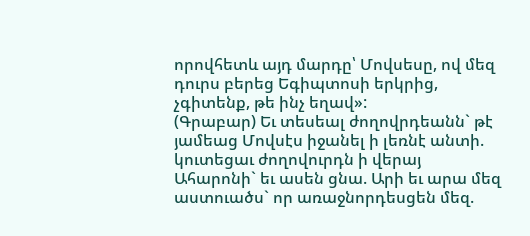որովհետև այդ մարդը՝ Մովսեսը, ով մեզ դուրս բերեց Եգիպտոսի երկրից, չգիտենք, թե ինչ եղավ»:
(Գրաբար) Եւ տեսեալ ժողովրդեանն` թէ յամեաց Մովսէս իջանել ի լեռնէ անտի. կուտեցաւ ժողովուրդն ի վերայ Ահարոնի` եւ ասեն ցնա. Արի եւ արա մեզ աստուածս` որ առաջնորդեսցեն մեզ.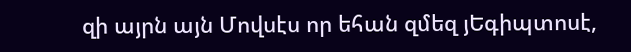զի այրն այն Մովսէս որ եհան զմեզ յԵգիպտոսէ,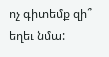ոչ գիտեմք զի՞ եղեւ նմա: